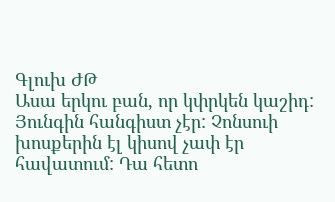Գլուխ ԺԹ
Ասա երկու բան, որ կփրկեն կաշիդ:
Յունգին հանգիստ չէր: Չոնսուի խոսքերին էլ կիսով չափ էր հավատում: Դա հետո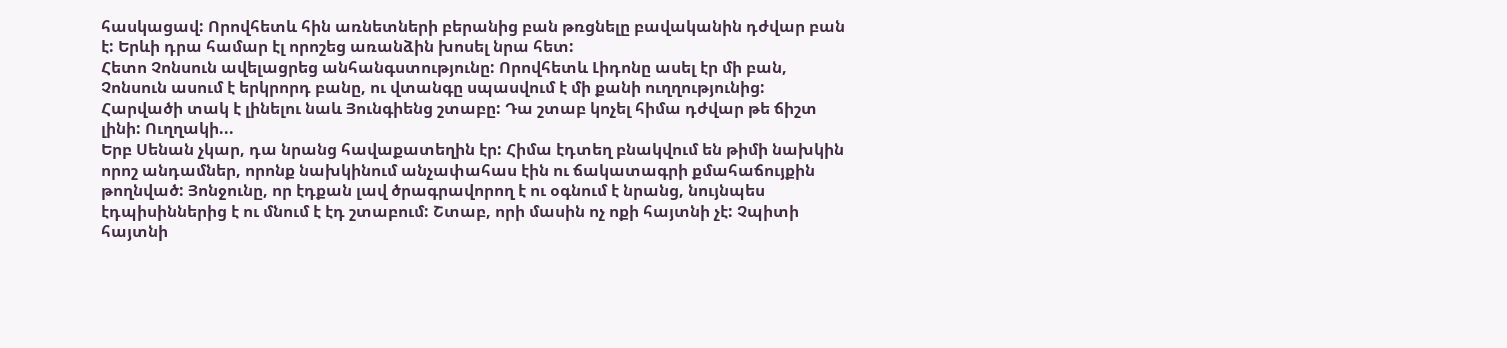հասկացավ: Որովհետև հին առնետների բերանից բան թռցնելը բավականին դժվար բան է: Երևի դրա համար էլ որոշեց առանձին խոսել նրա հետ:
Հետո Չոնսուն ավելացրեց անհանգստությունը: Որովհետև Լիդոնը ասել էր մի բան, Չոնսուն ասում է երկրորդ բանը, ու վտանգը սպասվում է մի քանի ուղղությունից:
Հարվածի տակ է լինելու նաև Յունգիենց շտաբը: Դա շտաբ կոչել հիմա դժվար թե ճիշտ լինի: Ուղղակի...
Երբ Սենան չկար, դա նրանց հավաքատեղին էր: Հիմա էդտեղ բնակվում են թիմի նախկին որոշ անդամներ, որոնք նախկինում անչափահաս էին ու ճակատագրի քմահաճույքին թողնված: Յոնջունը, որ էդքան լավ ծրագրավորող է ու օգնում է նրանց, նույնպես էդպիսիններից է ու մնում է էդ շտաբում: Շտաբ, որի մասին ոչ ոքի հայտնի չէ: Չպիտի հայտնի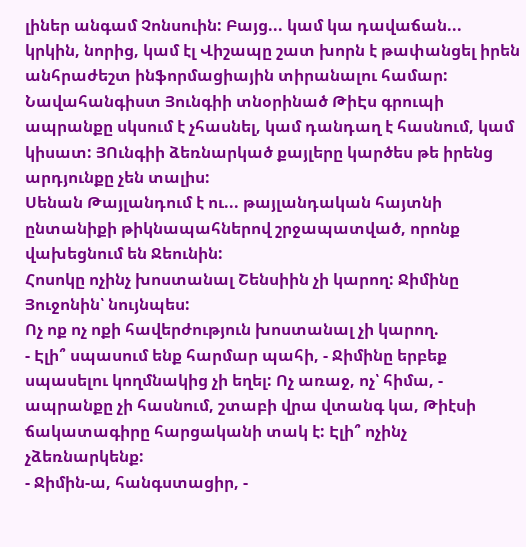լիներ անգամ Չոնսուին: Բայց... կամ կա դավաճան... կրկին, նորից, կամ էլ Վիշապը շատ խորն է թափանցել իրեն անհրաժեշտ ինֆորմացիային տիրանալու համար:
Նավահանգիստ Յունգիի տնօրինած ԹիԷս գրուպի ապրանքը սկսում է չհասնել, կամ դանդաղ է հասնում, կամ կիսատ: ՅՈւնգիի ձեռնարկած քայլերը կարծես թե իրենց արդյունքը չեն տալիս:
Սենան Թայլանդում է ու... թայլանդական հայտնի ընտանիքի թիկնապահներով շրջապատված, որոնք վախեցնում են Ջեունին:
Հոսոկը ոչինչ խոստանալ Շենսիին չի կարող: Ջիմինը Յուջոնին՝ նույնպես:
Ոչ ոք ոչ ոքի հավերժություն խոստանալ չի կարող.
- Էլի՞ սպասում ենք հարմար պահի, - Ջիմինը երբեք սպասելու կողմնակից չի եղել: Ոչ առաջ, ոչ՝ հիմա, - ապրանքը չի հասնում, շտաբի վրա վտանգ կա, Թիէսի ճակատագիրը հարցականի տակ է: Էլի՞ ոչինչ չձեռնարկենք:
- Ջիմին-ա, հանգստացիր, -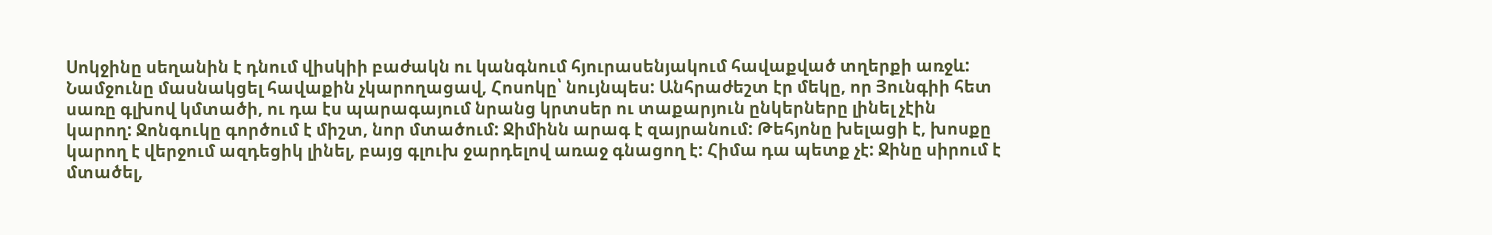Սոկջինը սեղանին է դնում վիսկիի բաժակն ու կանգնում հյուրասենյակում հավաքված տղերքի առջև: Նամջունը մասնակցել հավաքին չկարողացավ, Հոսոկը՝ նույնպես: Անհրաժեշտ էր մեկը, որ Յունգիի հետ սառը գլխով կմտածի, ու դա էս պարագայում նրանց կրտսեր ու տաքարյուն ընկերները լինել չէին կարող: Ջոնգուկը գործում է միշտ, նոր մտածում: Ջիմինն արագ է զայրանում: Թեհյոնը խելացի է, խոսքը կարող է վերջում ազդեցիկ լինել, բայց գլուխ ջարդելով առաջ գնացող է: Հիմա դա պետք չէ: Ջինը սիրում է մտածել,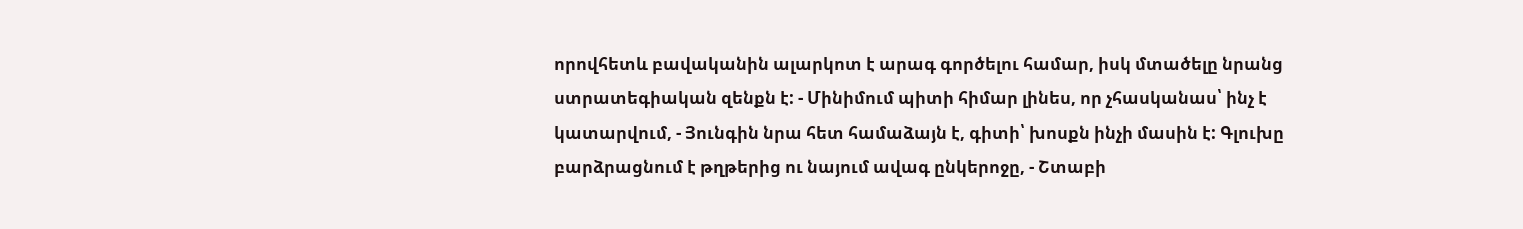որովհետև բավականին ալարկոտ է արագ գործելու համար, իսկ մտածելը նրանց ստրատեգիական զենքն է: - Մինիմում պիտի հիմար լինես, որ չհասկանաս՝ ինչ է կատարվում, - Յունգին նրա հետ համաձայն է, գիտի՝ խոսքն ինչի մասին է: Գլուխը բարձրացնում է թղթերից ու նայում ավագ ընկերոջը, - Շտաբի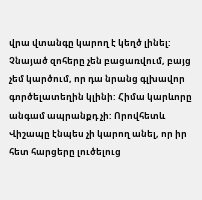վրա վտանգը կարող է կեղծ լինել: Չնայած զոհերը չեն բացառվում, բայց չեմ կարծում, որ դա նրանց գլխավոր գործելատեղին կլինի: Հիմա կարևորը անգամ ապրանքդ չի: Որովհետև Վիշապը էնպես չի կարող անել, որ իր հետ հարցերը լուծելուց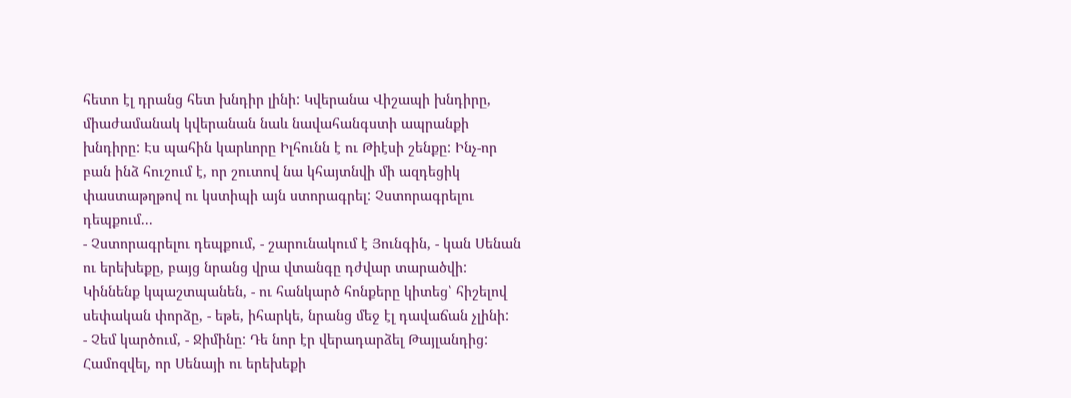հետո էլ դրանց հետ խնդիր լինի: Կվերանա Վիշապի խնդիրը, միաժամանակ կվերանան նաև նավահանգստի ապրանքի խնդիրը: Էս պահին կարևորը Իլհունն է ու Թիէսի շենքը: Ինչ-որ բան ինձ հուշում է, որ շուտով նա կհայտնվի մի ազդեցիկ փաստաթղթով ու կստիպի այն ստորագրել: Չստորագրելու դեպքում...
- Չստորագրելու դեպքում, - շարունակում է Յունգին, - կան Սենան ու երեխեքը, բայց նրանց վրա վտանգը դժվար տարածվի: Կիննենք կպաշտպանեն, - ու հանկարծ հոնքերը կիտեց՝ հիշելով սեփական փորձը, - եթե, իհարկե, նրանց մեջ էլ դավաճան չլինի:
- Չեմ կարծում, - Ջիմինը: Դե նոր էր վերադարձել Թայլանդից: Համոզվել, որ Սենայի ու երեխեքի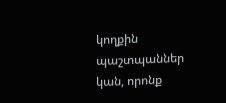կողքին պաշտպաններ կան, որոնք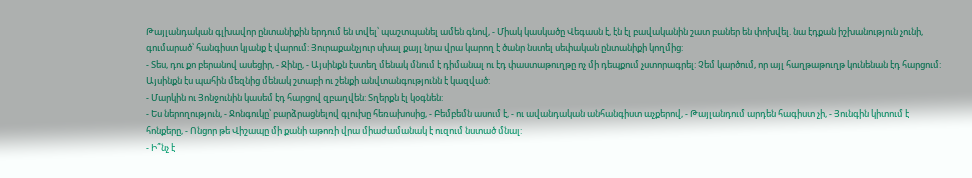Թայլանդական գլխավոր ընտանիքին երդում են տվել՝ պաշտպանել ամեն գնով, - Միակ կասկածը Վեգասն է, էն էլ բավականին շատ բաներ են փոխվել. նա էդքան իշխանություն չունի, գումարած՝ հանգիստ կյանք է վարում: Յուրաքանչյուր սխալ քայլ նրա վրա կարող է ծանր նստել սեփական ընտանիքի կողմից:
- Տես, դու քո բերանով ասեցիր, - Ջինը, - Այսինքն էստեղ մենակ մնում է դիմանալ ու էդ փաստաթուղթը ոչ մի դեպքում չստորագրել: Չեմ կարծում, որ այլ հաղթաթուղթ կունենան էդ հարցում: Այսինքն էս պահին մեզնից մենակ շտաբի ու շենքի անվտանգությունն է կազված:
- Մարկին ու Յոնջունին կասեմ էդ հարցով զբաղվեն: Տղերքն էլ կօգնեն:
- Ես ներողություն, - Ջոնգուկը՝ բարձրացնելով գլուխը հեռախոսից, - Բեմբեմն ասում է, - ու ավանդական անհանգիստ աչքերով, - Թայլանդում արդեն հագիստ չի, - Յունգին կիտում է հոնքերը, - Ոնցոր թե Վիշապը մի քանի աթոռի վրա միաժամանակ է ուզում նստած մնալ:
- Ի՞նչ է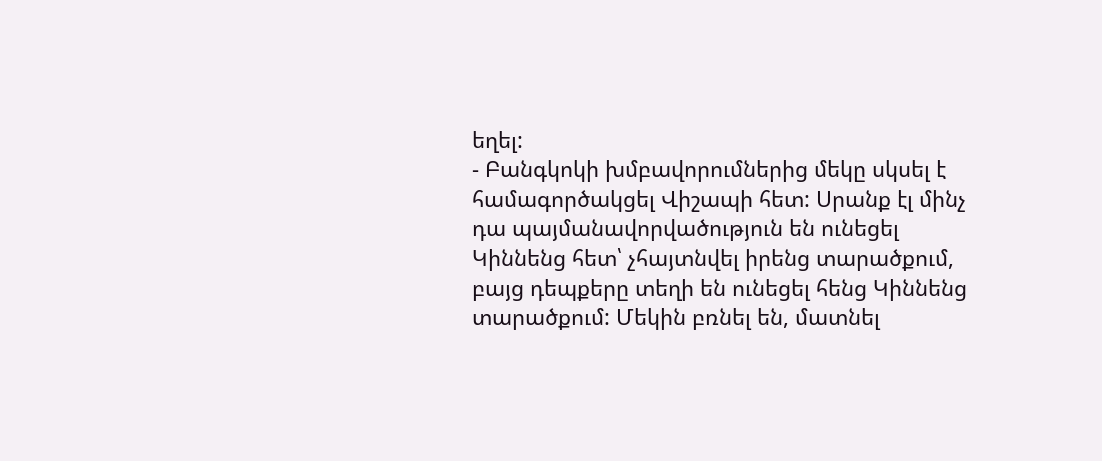եղել:
- Բանգկոկի խմբավորումներից մեկը սկսել է համագործակցել Վիշապի հետ: Սրանք էլ մինչ դա պայմանավորվածություն են ունեցել Կիննենց հետ՝ չհայտնվել իրենց տարածքում, բայց դեպքերը տեղի են ունեցել հենց Կիննենց տարածքում: Մեկին բռնել են, մատնել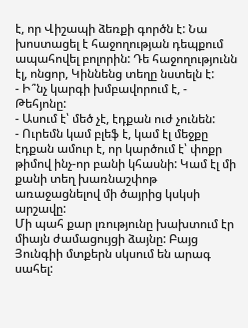է, որ Վիշապի ձեռքի գործն է: Նա խոստացել է հաջողության դեպքում ապահովել բոլորին: Դե հաջողությունն էլ, ոնցոր, Կիննենց տեղը նստելն է:
- Ի՞նչ կարգի խմբավորում է, - Թեհյոնը:
- Ասում է՝ մեծ չէ, էդքան ուժ չունեն:
- Ուրեմն կամ բլեֆ է, կամ էլ մեջքը էդքան ամուր է, որ կարծում է՝ փոքր թիմով ինչ-որ բանի կհասնի: Կամ էլ մի քանի տեղ խառնաշփոթ առաջացնելով մի ծայրից կսկսի արշավը:
Մի պահ քար լռությունը խախտում էր միայն ժամացույցի ձայնը: Բայց Յունգիի մտքերն սկսում են արագ սահել: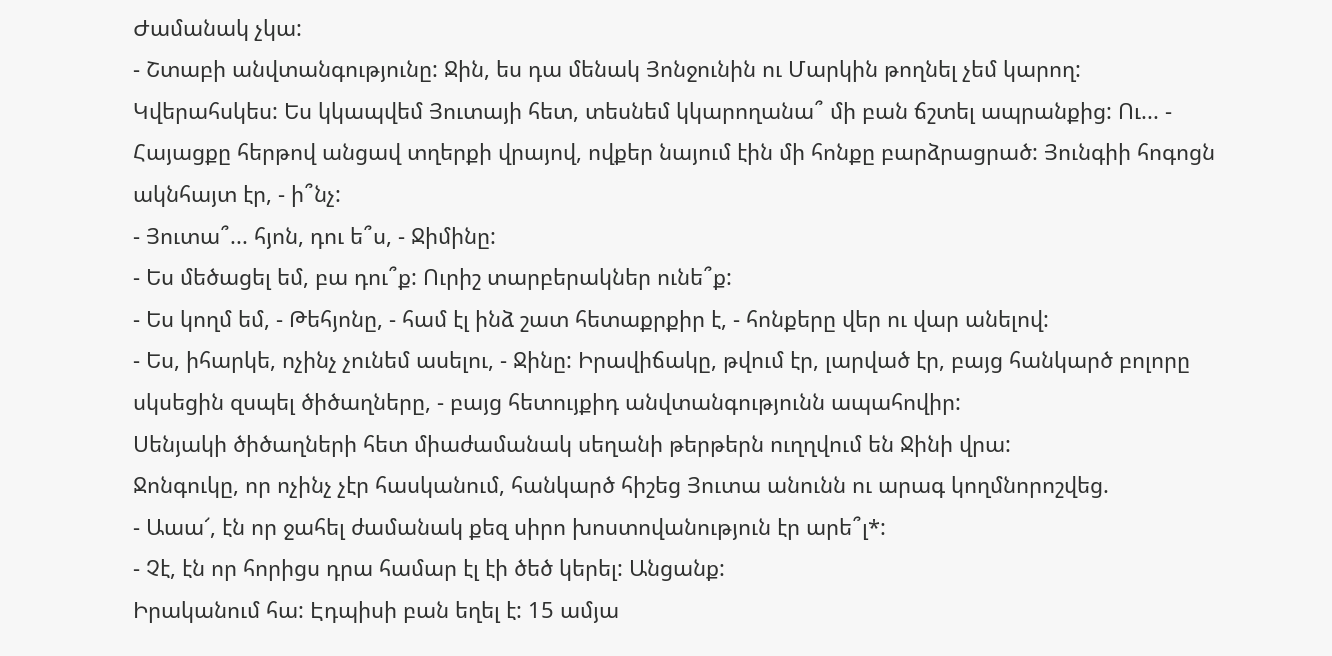Ժամանակ չկա:
- Շտաբի անվտանգությունը: Ջին, ես դա մենակ Յոնջունին ու Մարկին թողնել չեմ կարող: Կվերահսկես: Ես կկապվեմ Յուտայի հետ, տեսնեմ կկարողանա՞ մի բան ճշտել ապրանքից: Ու... - Հայացքը հերթով անցավ տղերքի վրայով, ովքեր նայում էին մի հոնքը բարձրացրած: Յունգիի հոգոցն ակնհայտ էր, - ի՞նչ:
- Յուտա՞... հյոն, դու ե՞ս, - Ջիմինը:
- Ես մեծացել եմ, բա դու՞ք: Ուրիշ տարբերակներ ունե՞ք:
- Ես կողմ եմ, - Թեհյոնը, - համ էլ ինձ շատ հետաքրքիր է, - հոնքերը վեր ու վար անելով:
- Ես, իհարկե, ոչինչ չունեմ ասելու, - Ջինը: Իրավիճակը, թվում էր, լարված էր, բայց հանկարծ բոլորը սկսեցին զսպել ծիծաղները, - բայց հետույքիդ անվտանգությունն ապահովիր:
Սենյակի ծիծաղների հետ միաժամանակ սեղանի թերթերն ուղղվում են Ջինի վրա:
Ջոնգուկը, որ ոչինչ չէր հասկանում, հանկարծ հիշեց Յուտա անունն ու արագ կողմնորոշվեց.
- Աաա՜, էն որ ջահել ժամանակ քեզ սիրո խոստովանություն էր արե՞լ*:
- Չէ, էն որ հորիցս դրա համար էլ էի ծեծ կերել: Անցանք:
Իրականում հա: Էդպիսի բան եղել է: 15 ամյա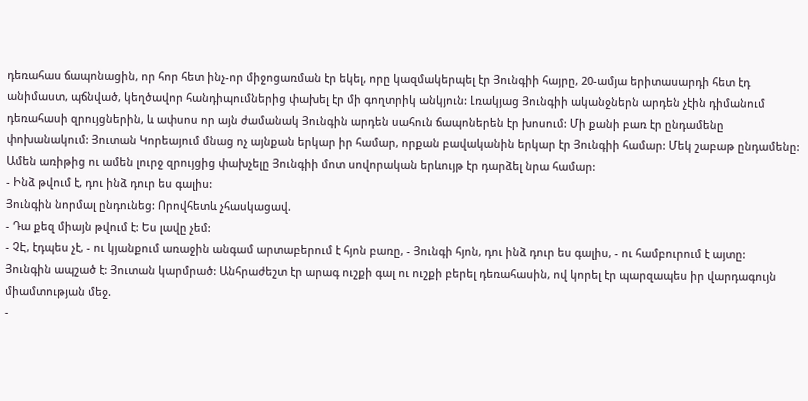դեռահաս ճապոնացին, որ հոր հետ ինչ-որ միջոցառման էր եկել, որը կազմակերպել էր Յունգիի հայրը, 20-ամյա երիտասարդի հետ էդ անիմաստ, պճնված, կեղծավոր հանդիպումներից փախել էր մի գողտրիկ անկյուն: Լռակյաց Յունգիի ականջներն արդեն չէին դիմանում դեռահասի զրույցներին, և ափսոս որ այն ժամանակ Յունգին արդեն սահուն ճապոներեն էր խոսում: Մի քանի բառ էր ընդամենը փոխանակում: Յուտան Կորեայում մնաց ոչ այնքան երկար իր համար, որքան բավականին երկար էր Յունգիի համար: Մեկ շաբաթ ընդամենը: Ամեն առիթից ու ամեն լուրջ զրույցից փախչելը Յունգիի մոտ սովորական երևույթ էր դարձել նրա համար:
- Ինձ թվում է, դու ինձ դուր ես գալիս:
Յունգին նորմալ ընդունեց: Որովհետև չհասկացավ.
- Դա քեզ միայն թվում է: Ես լավը չեմ:
- ՉԷ, էդպես չէ, - ու կյանքում առաջին անգամ արտաբերում է հյոն բառը, - Յունգի հյոն, դու ինձ դուր ես գալիս, - ու համբուրում է այտը:
Յունգին ապշած է: Յուտան կարմրած: Անհրաժեշտ էր արագ ուշքի գալ ու ուշքի բերել դեռահասին, ով կորել էր պարզապես իր վարդագույն միամտության մեջ.
-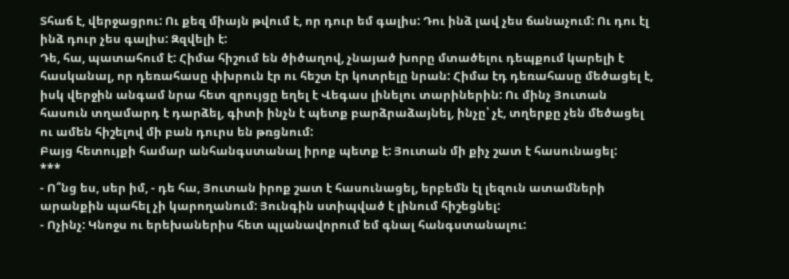Տհաճ է, վերջացրու: Ու քեզ միայն թվում է, որ դուր եմ գալիս: Դու ինձ լավ չես ճանաչում: Ու դու էլ ինձ դուր չես գալիս: Զզվելի է:
Դե, հա, պատահում է: Հիմա հիշում են ծիծաղով, չնայած խորը մտածելու դեպքում կարելի է հասկանալ, որ դեռահասը փխրուն էր ու հեշտ էր կոտրելը նրան: Հիմա էդ դեռահասը մեծացել է, իսկ վերջին անգամ նրա հետ զրույցը եղել է Վեգաս լինելու տարիներին: Ու մինչ Յուտան հասուն տղամարդ է դարձել, գիտի ինչն է պետք բարձրաձայնել, ինչը՝ չէ, տղերքը չեն մեծացել ու ամեն հիշելով մի բան դուրս են թռցնում:
Բայց հետույքի համար անհանգստանալ իրոք պետք է: Յուտան մի քիչ շատ է հասունացել:
***
- Ո՞նց ես, սեր իմ, - դե հա, Յուտան իրոք շատ է հասունացել, երբեմն էլ լեզուն ատամների արանքին պահել չի կարողանում: Յունգին ստիպված է լինում հիշեցնել:
- Ոչինչ: Կնոջս ու երեխաներիս հետ պլանավորում եմ գնալ հանգստանալու: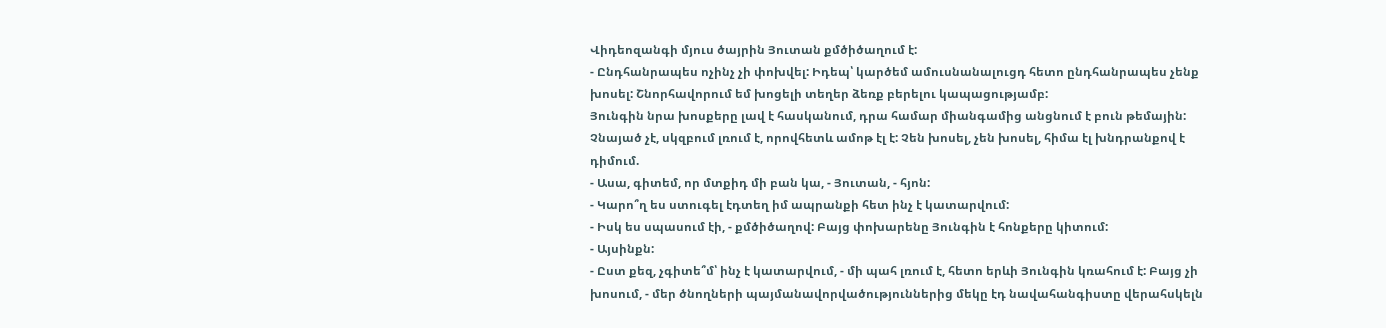Վիդեոզանգի մյուս ծայրին Յուտան քմծիծաղում է:
- Ընդհանրապես ոչինչ չի փոխվել: Իդեպ՝ կարծեմ ամուսնանալուցդ հետո ընդհանրապես չենք խոսել: Շնորհավորում եմ խոցելի տեղեր ձեռք բերելու կապացությամբ:
Յունգին նրա խոսքերը լավ է հասկանում, դրա համար միանգամից անցնում է բուն թեմային: Չնայած չէ, սկզբում լռում է, որովհետև ամոթ էլ է: Չեն խոսել, չեն խոսել, հիմա էլ խնդրանքով է դիմում.
- Ասա, գիտեմ, որ մտքիդ մի բան կա, - Յուտան, - հյոն:
- Կարո՞ղ ես ստուգել էդտեղ իմ ապրանքի հետ ինչ է կատարվում:
- Իսկ ես սպասում էի, - քմծիծաղով: Բայց փոխարենը Յունգին է հոնքերը կիտում:
- Այսինքն:
- Ըստ քեզ, չգիտե՞մ՝ ինչ է կատարվում, - մի պահ լռում է, հետո երևի Յունգին կռահում է: Բայց չի խոսում, - մեր ծնողների պայմանավորվածություններից մեկը էդ նավահանգիստը վերահսկելն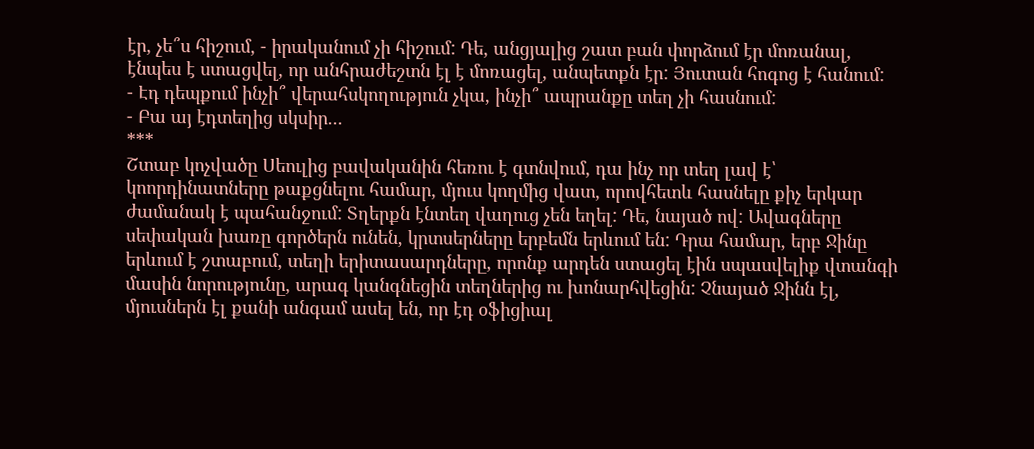էր, չե՞ս հիշում, - իրականում չի հիշում: Դե, անցյալից շատ բան փորձում էր մոռանալ, էնպես է ստացվել, որ անհրաժեշտն էլ է մոռացել, անպետքն էր: Յուտան հոգոց է հանում:
- Էդ դեպքում ինչի՞ վերահսկողություն չկա, ինչի՞ ապրանքը տեղ չի հասնում:
- Բա այ էդտեղից սկսիր...
***
Շտաբ կոչվածը Սեուլից բավականին հեռու է գտնվում, դա ինչ որ տեղ լավ է՝ կոորդինատները թաքցնելու համար, մյուս կողմից վատ, որովհետև հասնելը քիչ երկար ժամանակ է պահանջում: Տղերքն էնտեղ վաղուց չեն եղել: Դե, նայած ով: Ավագները սեփական խառը գործերն ունեն, կրտսերները երբեմն երևում են: Դրա համար, երբ Ջինը երևում է շտաբում, տեղի երիտասարդները, որոնք արդեն ստացել էին սպասվելիք վտանգի մասին նորությունը, արագ կանգնեցին տեղներից ու խոնարհվեցին: Չնայած Ջինն էլ, մյուսներն էլ քանի անգամ ասել են, որ էդ օֆիցիալ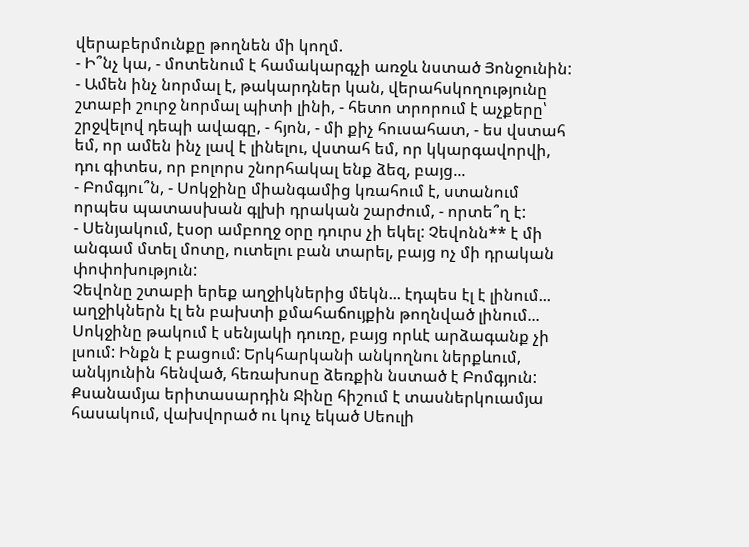վերաբերմունքը թողնեն մի կողմ.
- Ի՞նչ կա, - մոտենում է համակարգչի առջև նստած Յոնջունին:
- Ամեն ինչ նորմալ է, թակարդներ կան, վերահսկողությունը շտաբի շուրջ նորմալ պիտի լինի, - հետո տրորում է աչքերը՝ շրջվելով դեպի ավագը, - հյոն, - մի քիչ հուսահատ, - ես վստահ եմ, որ ամեն ինչ լավ է լինելու, վստահ եմ, որ կկարգավորվի, դու գիտես, որ բոլորս շնորհակալ ենք ձեզ, բայց...
- Բոմգյու՞ն, - Սոկջինը միանգամից կռահում է, ստանում որպես պատասխան գլխի դրական շարժում, - որտե՞ղ է:
- Սենյակում, էսօր ամբողջ օրը դուրս չի եկել: Չեվոնն** է մի անգամ մտել մոտը, ուտելու բան տարել, բայց ոչ մի դրական փոփոխություն:
Չեվոնը շտաբի երեք աղջիկներից մեկն... էդպես էլ է լինում... աղջիկներն էլ են բախտի քմահաճույքին թողնված լինում...
Սոկջինը թակում է սենյակի դուռը, բայց որևէ արձագանք չի լսում: Ինքն է բացում: Երկհարկանի անկողնու ներքևում, անկյունին հենված, հեռախոսը ձեռքին նստած է Բոմգյուն: Քսանամյա երիտասարդին Ջինը հիշում է տասներկուամյա հասակում, վախվորած ու կուչ եկած Սեուլի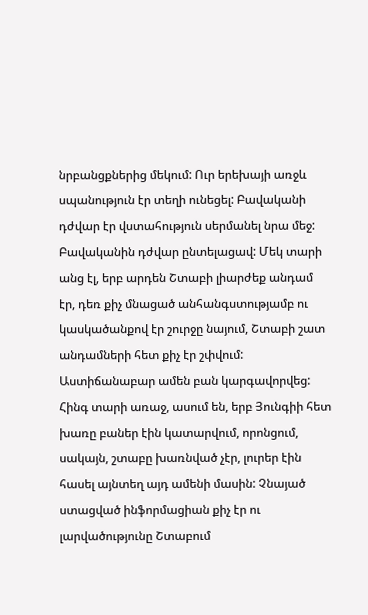նրբանցքներից մեկում: Ուր երեխայի առջև սպանություն էր տեղի ունեցել: Բավականի դժվար էր վստահություն սերմանել նրա մեջ: Բավականին դժվար ընտելացավ: Մեկ տարի անց էլ, երբ արդեն Շտաբի լիարժեք անդամ էր, դեռ քիչ մնացած անհանգստությամբ ու կասկածանքով էր շուրջը նայում, Շտաբի շատ անդամների հետ քիչ էր շփվում: Աստիճանաբար ամեն բան կարգավորվեց: Հինգ տարի առաջ, ասում են, երբ Յունգիի հետ խառը բաներ էին կատարվում, որոնցում, սակայն, շտաբը խառնված չէր, լուրեր էին հասել այնտեղ այդ ամենի մասին: Չնայած ստացված ինֆորմացիան քիչ էր ու լարվածությունը Շտաբում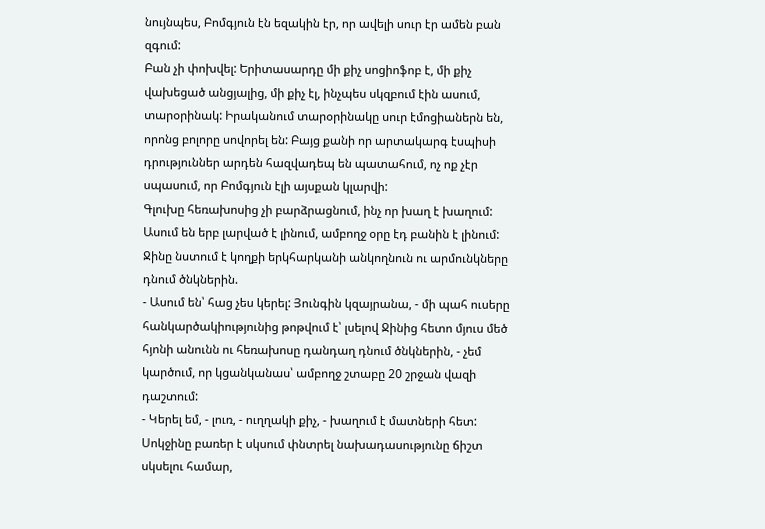նույնպես, Բոմգյուն էն եզակին էր, որ ավելի սուր էր ամեն բան զգում:
Բան չի փոխվել: Երիտասարդը մի քիչ սոցիոֆոբ է, մի քիչ վախեցած անցյալից, մի քիչ էլ, ինչպես սկզբում էին ասում, տարօրինակ: Իրականում տարօրինակը սուր էմոցիաներն են, որոնց բոլորը սովորել են: Բայց քանի որ արտակարգ էսպիսի դրություններ արդեն հազվադեպ են պատահում, ոչ ոք չէր սպասում, որ Բոմգյուն էլի այսքան կլարվի:
Գլուխը հեռախոսից չի բարձրացնում, ինչ որ խաղ է խաղում: Ասում են երբ լարված է լինում, ամբողջ օրը էդ բանին է լինում: Ջինը նստում է կողքի երկհարկանի անկողնուն ու արմունկները դնում ծնկներին.
- Ասում են՝ հաց չես կերել: Յունգին կզայրանա, - մի պահ ուսերը հանկարծակիությունից թոթվում է՝ լսելով Ջինից հետո մյուս մեծ հյոնի անունն ու հեռախոսը դանդաղ դնում ծնկներին, - չեմ կարծում, որ կցանկանաս՝ ամբողջ շտաբը 20 շրջան վազի դաշտում:
- Կերել եմ, - լուռ, - ուղղակի քիչ, - խաղում է մատների հետ:
Սոկջինը բառեր է սկսում փնտրել նախադասությունը ճիշտ սկսելու համար,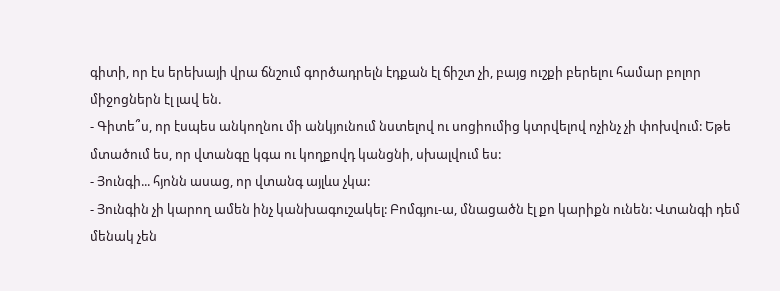գիտի, որ էս երեխայի վրա ճնշում գործադրելն էդքան էլ ճիշտ չի, բայց ուշքի բերելու համար բոլոր միջոցներն էլ լավ են.
- Գիտե՞ս, որ էսպես անկողնու մի անկյունում նստելով ու սոցիումից կտրվելով ոչինչ չի փոխվում: Եթե մտածում ես, որ վտանգը կգա ու կողքովդ կանցնի, սխալվում ես:
- Յունգի... հյոնն ասաց, որ վտանգ այլևս չկա:
- Յունգին չի կարող ամեն ինչ կանխագուշակել: Բոմգյու-ա, մնացածն էլ քո կարիքն ունեն: Վտանգի դեմ մենակ չեն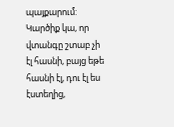պայքարում: Կարծիք կա, որ վտանգը շտաբ չի էլ հասնի, բայց եթե հասնի էլ, դու էլ ես էստեղից,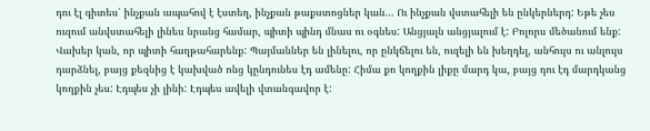դու էլ գիտես՝ ինչքան ապահով է էստեղ, ինչքան թաքստոցներ կան... Ու ինչքան վստահելի են ընկերներդ: Եթե չես ուզում անվստահելի լինես նրանց համար, պիտի պինդ մնաս ու օգնես: Անցյալն անցյալում է: Բոլորս մեծանում ենք: Վախեր կան, որ պիտի հաղթահարենք: Պայմաններ են լինելու, որ ընկճելու են, ուզելի են խեղդել, անհույս ու անլույս դարձնել, բայց քեզնից է կախված ոնց կընդունես էդ ամենը: Հիմա քո կողքին լիքը մարդ կա, բայց դու էդ մարդկանց կողքին չես: Էդպես չի լինի: Էդպես ավելի վտանգավոր է: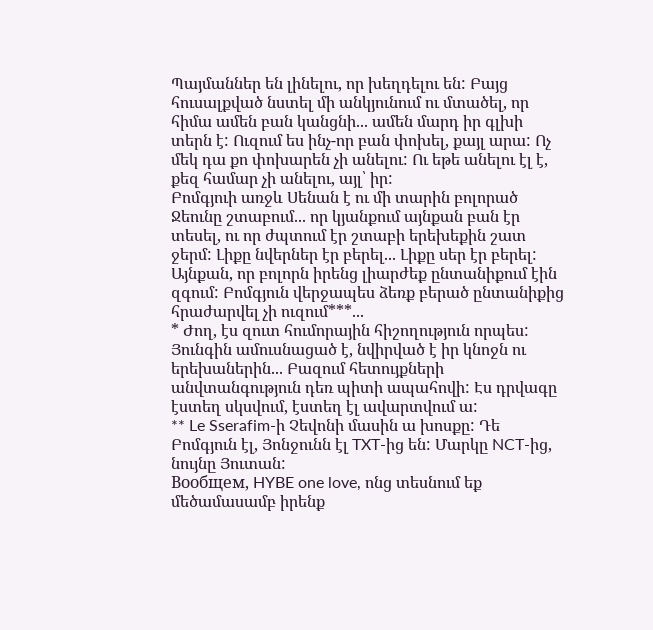Պայմաններ են լինելու, որ խեղդելու են: Բայց հուսալքված նստել մի անկյունում ու մտածել, որ հիմա ամեն բան կանցնի... ամեն մարդ իր գլխի տերն է: Ուզում ես ինչ-որ բան փոխել, քայլ արա: Ոչ մեկ դա քո փոխարեն չի անելու: Ու եթե անելու էլ է, քեզ համար չի անելու, այլ՝ իր:
Բոմգյուի առջև Սենան է ու մի տարին բոլորած Ջեունը շտաբում... որ կյանքում այնքան բան էր տեսել, ու որ ժպտում էր շտաբի երեխեքին շատ ջերմ: Լիքը նվերներ էր բերել... Լիքը սեր էր բերել: Այնքան, որ բոլորն իրենց լիարժեք ընտանիքում էին զգում: Բոմգյուն վերջապես ձեռք բերած ընտանիքից հրաժարվել չի ուզում***...
* Ժող, էս զուտ հումորային հիշողություն որպես: Յունգին ամուսնացած է, նվիրված է իր կնոջն ու երեխաներին... Բազում հետույքների անվտանգություն դեռ պիտի ապահովի: Էս դրվագը էստեղ սկսվում, էստեղ էլ ավարտվում ա:
** Le Sserafim-ի Չեվոնի մասին ա խոսքը: Դե Բոմգյուն էլ, Յոնջունն էլ TXT-ից են: Մարկը NCT-ից, նույնը Յուտան:
Вообщем, HYBE one love, ոնց տեսնում եք մեծամասամբ իրենք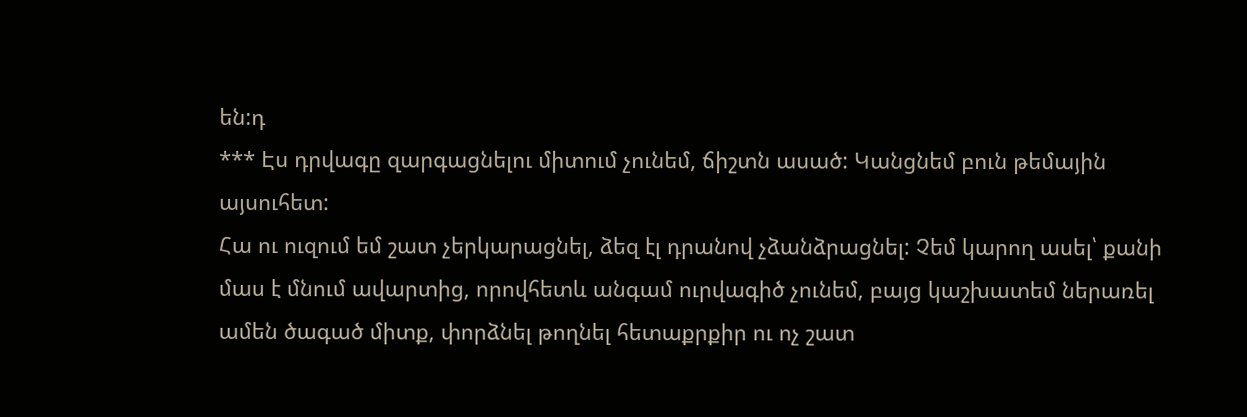են:դ
*** Էս դրվագը զարգացնելու միտում չունեմ, ճիշտն ասած: Կանցնեմ բուն թեմային այսուհետ:
Հա ու ուզում եմ շատ չերկարացնել, ձեզ էլ դրանով չձանձրացնել: Չեմ կարող ասել՝ քանի մաս է մնում ավարտից, որովհետև անգամ ուրվագիծ չունեմ, բայց կաշխատեմ ներառել ամեն ծագած միտք, փորձնել թողնել հետաքրքիր ու ոչ շատ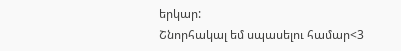երկար:
Շնորհակալ եմ սպասելու համար<3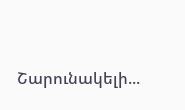Շարունակելի...